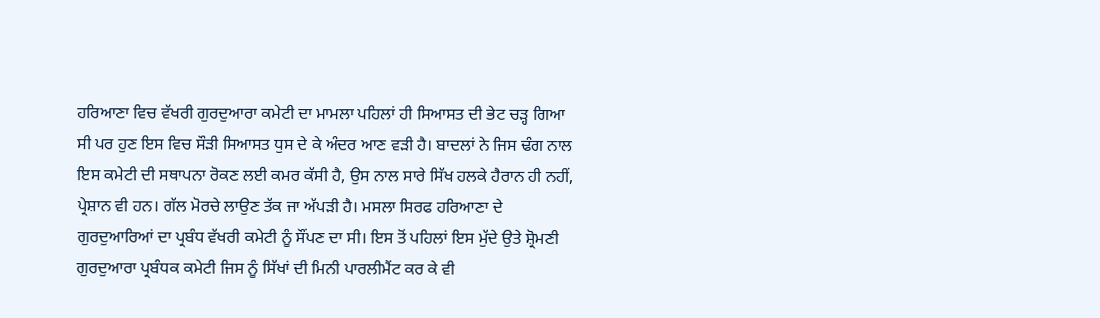ਹਰਿਆਣਾ ਵਿਚ ਵੱਖਰੀ ਗੁਰਦੁਆਰਾ ਕਮੇਟੀ ਦਾ ਮਾਮਲਾ ਪਹਿਲਾਂ ਹੀ ਸਿਆਸਤ ਦੀ ਭੇਟ ਚੜ੍ਹ ਗਿਆ ਸੀ ਪਰ ਹੁਣ ਇਸ ਵਿਚ ਸੌੜੀ ਸਿਆਸਤ ਧੁਸ ਦੇ ਕੇ ਅੰਦਰ ਆਣ ਵੜੀ ਹੈ। ਬਾਦਲਾਂ ਨੇ ਜਿਸ ਢੰਗ ਨਾਲ ਇਸ ਕਮੇਟੀ ਦੀ ਸਥਾਪਨਾ ਰੋਕਣ ਲਈ ਕਮਰ ਕੱਸੀ ਹੈ, ਉਸ ਨਾਲ ਸਾਰੇ ਸਿੱਖ ਹਲਕੇ ਹੈਰਾਨ ਹੀ ਨਹੀਂ, ਪ੍ਰੇਸ਼ਾਨ ਵੀ ਹਨ। ਗੱਲ ਮੋਰਚੇ ਲਾਉਣ ਤੱਕ ਜਾ ਅੱਪੜੀ ਹੈ। ਮਸਲਾ ਸਿਰਫ ਹਰਿਆਣਾ ਦੇ ਗੁਰਦੁਆਰਿਆਂ ਦਾ ਪ੍ਰਬੰਧ ਵੱਖਰੀ ਕਮੇਟੀ ਨੂੰ ਸੌਂਪਣ ਦਾ ਸੀ। ਇਸ ਤੋਂ ਪਹਿਲਾਂ ਇਸ ਮੁੱਦੇ ਉਤੇ ਸ਼੍ਰੋਮਣੀ ਗੁਰਦੁਆਰਾ ਪ੍ਰਬੰਧਕ ਕਮੇਟੀ ਜਿਸ ਨੂੰ ਸਿੱਖਾਂ ਦੀ ਮਿਨੀ ਪਾਰਲੀਮੈਂਟ ਕਰ ਕੇ ਵੀ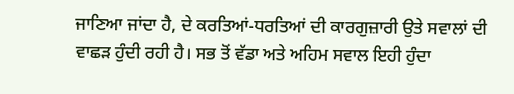ਜਾਣਿਆ ਜਾਂਦਾ ਹੈ, ਦੇ ਕਰਤਿਆਂ-ਧਰਤਿਆਂ ਦੀ ਕਾਰਗੁਜ਼ਾਰੀ ਉਤੇ ਸਵਾਲਾਂ ਦੀ ਵਾਛੜ ਹੁੰਦੀ ਰਹੀ ਹੈ। ਸਭ ਤੋਂ ਵੱਡਾ ਅਤੇ ਅਹਿਮ ਸਵਾਲ ਇਹੀ ਹੁੰਦਾ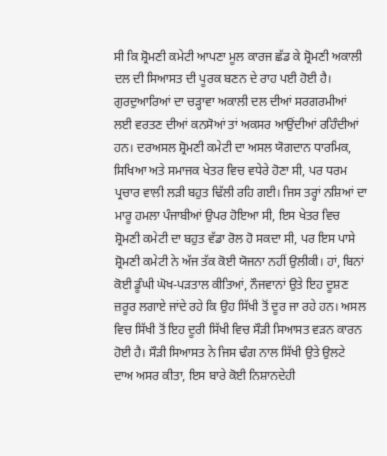ਸੀ ਕਿ ਸ਼੍ਰੋਮਣੀ ਕਮੇਟੀ ਆਪਣਾ ਮੂਲ ਕਾਰਜ ਛੱਡ ਕੇ ਸ਼੍ਰੋਮਣੀ ਅਕਾਲੀ ਦਲ ਦੀ ਸਿਆਸਤ ਦੀ ਪੂਰਕ ਬਣਨ ਦੇ ਰਾਹ ਪਈ ਹੋਈ ਹੈ। ਗੁਰਦੁਆਰਿਆਂ ਦਾ ਚੜ੍ਹਾਵਾ ਅਕਾਲੀ ਦਲ ਦੀਆਂ ਸਰਗਰਮੀਆਂ ਲਈ ਵਰਤਣ ਦੀਆਂ ਕਨਸੋਆਂ ਤਾਂ ਅਕਸਰ ਆਉਂਦੀਆਂ ਰਹਿੰਦੀਆਂ ਹਨ। ਦਰਅਸਲ ਸ਼੍ਰੋਮਣੀ ਕਮੇਟੀ ਦਾ ਅਸਲ ਯੋਗਦਾਨ ਧਾਰਮਿਕ, ਸਿਖਿਆ ਅਤੇ ਸਮਾਜਕ ਖੇਤਰ ਵਿਚ ਵਧੇਰੇ ਹੋਣਾ ਸੀ, ਪਰ ਧਰਮ ਪ੍ਰਚਾਰ ਵਾਲੀ ਲੜੀ ਬਹੁਤ ਢਿੱਲੀ ਰਹਿ ਗਈ। ਜਿਸ ਤਰ੍ਹਾਂ ਨਸ਼ਿਆਂ ਦਾ ਮਾਰੂ ਹਮਲਾ ਪੰਜਾਬੀਆਂ ਉਪਰ ਹੋਇਆ ਸੀ, ਇਸ ਖੇਤਰ ਵਿਚ ਸ਼੍ਰੋਮਣੀ ਕਮੇਟੀ ਦਾ ਬਹੁਤ ਵੱਡਾ ਰੋਲ ਹੋ ਸਕਦਾ ਸੀ, ਪਰ ਇਸ ਪਾਸੇ ਸ਼੍ਰੋਮਣੀ ਕਮੇਟੀ ਨੇ ਅੱਜ ਤੱਕ ਕੋਈ ਯੋਜਨਾ ਨਹੀਂ ਉਲੀਕੀ। ਹਾਂ, ਬਿਨਾਂ ਕੋਈ ਡੂੰਘੀ ਘੋਖ-ਪੜਤਾਲ ਕੀਤਿਆਂ, ਨੌਜਵਾਨਾਂ ਉਤੇ ਇਹ ਦੂਸ਼ਣ ਜ਼ਰੂਰ ਲਗਾਏ ਜਾਂਦੇ ਰਹੇ ਕਿ ਉਹ ਸਿੱਖੀ ਤੋਂ ਦੂਰ ਜਾ ਰਹੇ ਹਨ। ਅਸਲ ਵਿਚ ਸਿੱਖੀ ਤੋਂ ਇਹ ਦੂਰੀ ਸਿੱਖੀ ਵਿਚ ਸੌੜੀ ਸਿਆਸਤ ਵੜਨ ਕਾਰਨ ਹੋਈ ਹੈ। ਸੌੜੀ ਸਿਆਸਤ ਨੇ ਜਿਸ ਢੰਗ ਨਾਲ ਸਿੱਖੀ ਉਤੇ ਉਲਟੇ ਦਾਅ ਅਸਰ ਕੀਤਾ, ਇਸ ਬਾਰੇ ਕੋਈ ਨਿਸ਼ਾਨਦੇਹੀ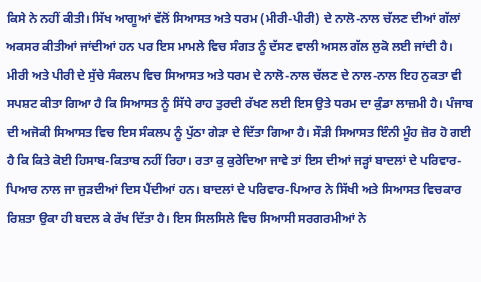ਕਿਸੇ ਨੇ ਨਹੀਂ ਕੀਤੀ। ਸਿੱਖ ਆਗੂਆਂ ਵੱਲੋਂ ਸਿਆਸਤ ਅਤੇ ਧਰਮ (ਮੀਰੀ-ਪੀਰੀ) ਦੇ ਨਾਲੋ-ਨਾਲ ਚੱਲਣ ਦੀਆਂ ਗੱਲਾਂ ਅਕਸਰ ਕੀਤੀਆਂ ਜਾਂਦੀਆਂ ਹਨ ਪਰ ਇਸ ਮਾਮਲੇ ਵਿਚ ਸੰਗਤ ਨੂੰ ਦੱਸਣ ਵਾਲੀ ਅਸਲ ਗੱਲ ਲੁਕੋ ਲਈ ਜਾਂਦੀ ਹੈ। ਮੀਰੀ ਅਤੇ ਪੀਰੀ ਦੇ ਸੁੱਚੇ ਸੰਕਲਪ ਵਿਚ ਸਿਆਸਤ ਅਤੇ ਧਰਮ ਦੇ ਨਾਲੋ-ਨਾਲ ਚੱਲਣ ਦੇ ਨਾਲ-ਨਾਲ ਇਹ ਨੁਕਤਾ ਵੀ ਸਪਸ਼ਟ ਕੀਤਾ ਗਿਆ ਹੈ ਕਿ ਸਿਆਸਤ ਨੂੰ ਸਿੱਧੇ ਰਾਹ ਤੁਰਦੀ ਰੱਖਣ ਲਈ ਇਸ ਉਤੇ ਧਰਮ ਦਾ ਕੁੰਡਾ ਲਾਜ਼ਮੀ ਹੈ। ਪੰਜਾਬ ਦੀ ਅਜੋਕੀ ਸਿਆਸਤ ਵਿਚ ਇਸ ਸੰਕਲਪ ਨੂੰ ਪੁੱਠਾ ਗੇੜਾ ਦੇ ਦਿੱਤਾ ਗਿਆ ਹੈ। ਸੌੜੀ ਸਿਆਸਤ ਇੰਨੀ ਮੂੰਹ ਜ਼ੋਰ ਹੋ ਗਈ ਹੈ ਕਿ ਕਿਤੇ ਕੋਈ ਹਿਸਾਬ-ਕਿਤਾਬ ਨਹੀਂ ਰਿਹਾ। ਰਤਾ ਕੁ ਕੁਰੇਦਿਆ ਜਾਵੇ ਤਾਂ ਇਸ ਦੀਆਂ ਜੜ੍ਹਾਂ ਬਾਦਲਾਂ ਦੇ ਪਰਿਵਾਰ-ਪਿਆਰ ਨਾਲ ਜਾ ਜੁੜਦੀਆਂ ਦਿਸ ਪੈਂਦੀਆਂ ਹਨ। ਬਾਦਲਾਂ ਦੇ ਪਰਿਵਾਰ-ਪਿਆਰ ਨੇ ਸਿੱਖੀ ਅਤੇ ਸਿਆਸਤ ਵਿਚਕਾਰ ਰਿਸ਼ਤਾ ਉਕਾ ਹੀ ਬਦਲ ਕੇ ਰੱਖ ਦਿੱਤਾ ਹੈ। ਇਸ ਸਿਲਸਿਲੇ ਵਿਚ ਸਿਆਸੀ ਸਰਗਰਮੀਆਂ ਨੇ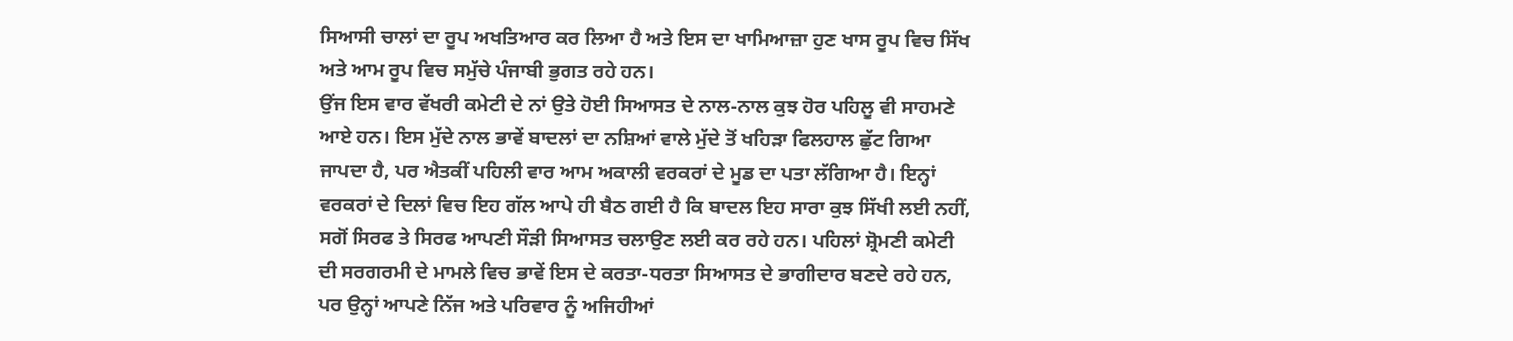ਸਿਆਸੀ ਚਾਲਾਂ ਦਾ ਰੂਪ ਅਖਤਿਆਰ ਕਰ ਲਿਆ ਹੈ ਅਤੇ ਇਸ ਦਾ ਖਾਮਿਆਜ਼ਾ ਹੁਣ ਖਾਸ ਰੂਪ ਵਿਚ ਸਿੱਖ ਅਤੇ ਆਮ ਰੂਪ ਵਿਚ ਸਮੁੱਚੇ ਪੰਜਾਬੀ ਭੁਗਤ ਰਹੇ ਹਨ।
ਉਂਜ ਇਸ ਵਾਰ ਵੱਖਰੀ ਕਮੇਟੀ ਦੇ ਨਾਂ ਉਤੇ ਹੋਈ ਸਿਆਸਤ ਦੇ ਨਾਲ-ਨਾਲ ਕੁਝ ਹੋਰ ਪਹਿਲੂ ਵੀ ਸਾਹਮਣੇ ਆਏ ਹਨ। ਇਸ ਮੁੱਦੇ ਨਾਲ ਭਾਵੇਂ ਬਾਦਲਾਂ ਦਾ ਨਸ਼ਿਆਂ ਵਾਲੇ ਮੁੱਦੇ ਤੋਂ ਖਹਿੜਾ ਫਿਲਹਾਲ ਛੁੱਟ ਗਿਆ ਜਾਪਦਾ ਹੈ, ਪਰ ਐਤਕੀਂ ਪਹਿਲੀ ਵਾਰ ਆਮ ਅਕਾਲੀ ਵਰਕਰਾਂ ਦੇ ਮੂਡ ਦਾ ਪਤਾ ਲੱਗਿਆ ਹੈ। ਇਨ੍ਹਾਂ ਵਰਕਰਾਂ ਦੇ ਦਿਲਾਂ ਵਿਚ ਇਹ ਗੱਲ ਆਪੇ ਹੀ ਬੈਠ ਗਈ ਹੈ ਕਿ ਬਾਦਲ ਇਹ ਸਾਰਾ ਕੁਝ ਸਿੱਖੀ ਲਈ ਨਹੀਂ, ਸਗੋਂ ਸਿਰਫ ਤੇ ਸਿਰਫ ਆਪਣੀ ਸੌੜੀ ਸਿਆਸਤ ਚਲਾਉਣ ਲਈ ਕਰ ਰਹੇ ਹਨ। ਪਹਿਲਾਂ ਸ਼੍ਰੋਮਣੀ ਕਮੇਟੀ ਦੀ ਸਰਗਰਮੀ ਦੇ ਮਾਮਲੇ ਵਿਚ ਭਾਵੇਂ ਇਸ ਦੇ ਕਰਤਾ-ਧਰਤਾ ਸਿਆਸਤ ਦੇ ਭਾਗੀਦਾਰ ਬਣਦੇ ਰਹੇ ਹਨ, ਪਰ ਉਨ੍ਹਾਂ ਆਪਣੇ ਨਿੱਜ ਅਤੇ ਪਰਿਵਾਰ ਨੂੰ ਅਜਿਹੀਆਂ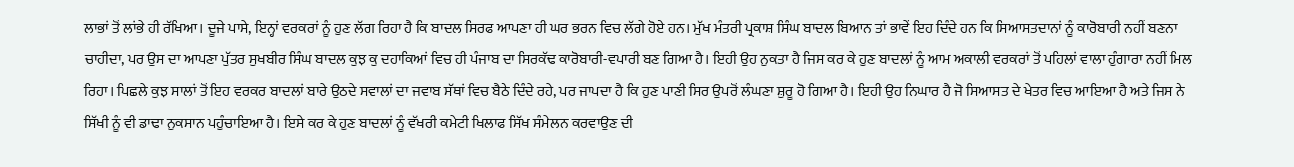ਲਾਭਾਂ ਤੋਂ ਲਾਂਭੇ ਹੀ ਰੱਖਿਆ। ਦੂਜੇ ਪਾਸੇ, ਇਨ੍ਹਾਂ ਵਰਕਰਾਂ ਨੂੰ ਹੁਣ ਲੱਗ ਰਿਹਾ ਹੈ ਕਿ ਬਾਦਲ ਸਿਰਫ ਆਪਣਾ ਹੀ ਘਰ ਭਰਨ ਵਿਚ ਲੱਗੇ ਹੋਏ ਹਨ। ਮੁੱਖ ਮੰਤਰੀ ਪ੍ਰਕਾਸ਼ ਸਿੰਘ ਬਾਦਲ ਬਿਆਨ ਤਾਂ ਭਾਵੇਂ ਇਹ ਦਿੰਦੇ ਹਨ ਕਿ ਸਿਆਸਤਦਾਨਾਂ ਨੂੰ ਕਾਰੋਬਾਰੀ ਨਹੀਂ ਬਣਨਾ ਚਾਹੀਦਾ, ਪਰ ਉਸ ਦਾ ਆਪਣਾ ਪੁੱਤਰ ਸੁਖਬੀਰ ਸਿੰਘ ਬਾਦਲ ਕੁਝ ਕੁ ਦਹਾਕਿਆਂ ਵਿਚ ਹੀ ਪੰਜਾਬ ਦਾ ਸਿਰਕੱਢ ਕਾਰੋਬਾਰੀ-ਵਪਾਰੀ ਬਣ ਗਿਆ ਹੈ। ਇਹੀ ਉਹ ਨੁਕਤਾ ਹੈ ਜਿਸ ਕਰ ਕੇ ਹੁਣ ਬਾਦਲਾਂ ਨੂੰ ਆਮ ਅਕਾਲੀ ਵਰਕਰਾਂ ਤੋਂ ਪਹਿਲਾਂ ਵਾਲਾ ਹੁੰਗਾਰਾ ਨਹੀਂ ਮਿਲ ਰਿਹਾ। ਪਿਛਲੇ ਕੁਝ ਸਾਲਾਂ ਤੋਂ ਇਹ ਵਰਕਰ ਬਾਦਲਾਂ ਬਾਰੇ ਉਠਦੇ ਸਵਾਲਾਂ ਦਾ ਜਵਾਬ ਸੱਥਾਂ ਵਿਚ ਬੈਠੇ ਦਿੰਦੇ ਰਹੇ, ਪਰ ਜਾਪਦਾ ਹੈ ਕਿ ਹੁਣ ਪਾਣੀ ਸਿਰ ਉਪਰੋਂ ਲੰਘਣਾ ਸ਼ੁਰੂ ਹੋ ਗਿਆ ਹੈ। ਇਹੀ ਉਹ ਨਿਘਾਰ ਹੈ ਜੋ ਸਿਆਸਤ ਦੇ ਖੇਤਰ ਵਿਚ ਆਇਆ ਹੈ ਅਤੇ ਜਿਸ ਨੇ ਸਿੱਖੀ ਨੂੰ ਵੀ ਡਾਢਾ ਨੁਕਸਾਨ ਪਹੁੰਚਾਇਆ ਹੈ। ਇਸੇ ਕਰ ਕੇ ਹੁਣ ਬਾਦਲਾਂ ਨੂੰ ਵੱਖਰੀ ਕਮੇਟੀ ਖਿਲਾਫ ਸਿੱਖ ਸੰਮੇਲਨ ਕਰਵਾਉਣ ਦੀ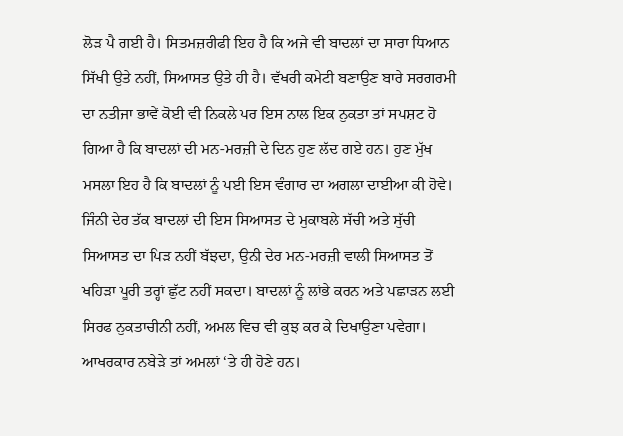ਲੋੜ ਪੈ ਗਈ ਹੈ। ਸਿਤਮਜ਼ਰੀਫੀ ਇਹ ਹੈ ਕਿ ਅਜੇ ਵੀ ਬਾਦਲਾਂ ਦਾ ਸਾਰਾ ਧਿਆਨ ਸਿੱਖੀ ਉਤੇ ਨਹੀਂ, ਸਿਆਸਤ ਉਤੇ ਹੀ ਹੈ। ਵੱਖਰੀ ਕਮੇਟੀ ਬਣਾਉਣ ਬਾਰੇ ਸਰਗਰਮੀ ਦਾ ਨਤੀਜਾ ਭਾਵੇਂ ਕੋਈ ਵੀ ਨਿਕਲੇ ਪਰ ਇਸ ਨਾਲ ਇਕ ਨੁਕਤਾ ਤਾਂ ਸਪਸ਼ਟ ਹੋ ਗਿਆ ਹੈ ਕਿ ਬਾਦਲਾਂ ਦੀ ਮਨ-ਮਰਜ਼ੀ ਦੇ ਦਿਨ ਹੁਣ ਲੱਦ ਗਏ ਹਨ। ਹੁਣ ਮੁੱਖ ਮਸਲਾ ਇਹ ਹੈ ਕਿ ਬਾਦਲਾਂ ਨੂੰ ਪਈ ਇਸ ਵੰਗਾਰ ਦਾ ਅਗਲਾ ਦਾਈਆ ਕੀ ਹੋਵੇ। ਜਿੰਨੀ ਦੇਰ ਤੱਕ ਬਾਦਲਾਂ ਦੀ ਇਸ ਸਿਆਸਤ ਦੇ ਮੁਕਾਬਲੇ ਸੱਚੀ ਅਤੇ ਸੁੱਚੀ ਸਿਆਸਤ ਦਾ ਪਿੜ ਨਹੀਂ ਬੱਝਦਾ, ਉਨੀ ਦੇਰ ਮਨ-ਮਰਜ਼ੀ ਵਾਲੀ ਸਿਆਸਤ ਤੋਂ ਖਹਿੜਾ ਪੂਰੀ ਤਰ੍ਹਾਂ ਛੁੱਟ ਨਹੀਂ ਸਕਦਾ। ਬਾਦਲਾਂ ਨੂੰ ਲਾਂਭੇ ਕਰਨ ਅਤੇ ਪਛਾੜਨ ਲਈ ਸਿਰਫ ਨੁਕਤਾਚੀਨੀ ਨਹੀਂ, ਅਮਲ ਵਿਚ ਵੀ ਕੁਝ ਕਰ ਕੇ ਦਿਖਾਉਣਾ ਪਵੇਗਾ। ਆਖਰਕਾਰ ਨਬੇੜੇ ਤਾਂ ਅਮਲਾਂ ‘ਤੇ ਹੀ ਹੋਣੇ ਹਨ।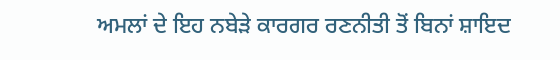ਅਮਲਾਂ ਦੇ ਇਹ ਨਬੇੜੇ ਕਾਰਗਰ ਰਣਨੀਤੀ ਤੋਂ ਬਿਨਾਂ ਸ਼ਾਇਦ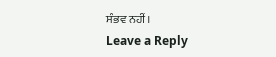ਸੰਭਵ ਨਹੀਂ।
Leave a Reply